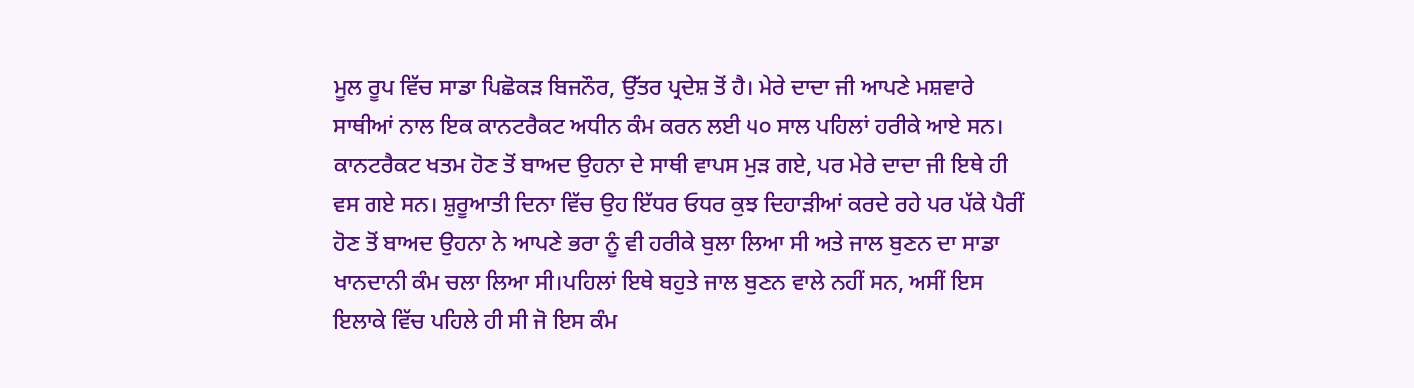ਮੂਲ ਰੂਪ ਵਿੱਚ ਸਾਡਾ ਪਿਛੋਕੜ ਬਿਜਨੌਰ, ਉੱਤਰ ਪ੍ਰਦੇਸ਼ ਤੋਂ ਹੈ। ਮੇਰੇ ਦਾਦਾ ਜੀ ਆਪਣੇ ਮਸ਼ਵਾਰੇ ਸਾਥੀਆਂ ਨਾਲ ਇਕ ਕਾਨਟਰੈਕਟ ਅਧੀਨ ਕੰਮ ਕਰਨ ਲਈ ੫੦ ਸਾਲ ਪਹਿਲਾਂ ਹਰੀਕੇ ਆਏ ਸਨ। ਕਾਨਟਰੈਕਟ ਖਤਮ ਹੋਣ ਤੋਂ ਬਾਅਦ ਉਹਨਾ ਦੇ ਸਾਥੀ ਵਾਪਸ ਮੁੜ ਗਏ, ਪਰ ਮੇਰੇ ਦਾਦਾ ਜੀ ਇਥੇ ਹੀ ਵਸ ਗਏ ਸਨ। ਸ਼ੁਰੂਆਤੀ ਦਿਨਾ ਵਿੱਚ ਉਹ ਇੱਧਰ ਓਧਰ ਕੁਝ ਦਿਹਾੜੀਆਂ ਕਰਦੇ ਰਹੇ ਪਰ ਪੱਕੇ ਪੈਰੀਂ ਹੋਣ ਤੋਂ ਬਾਅਦ ਉਹਨਾ ਨੇ ਆਪਣੇ ਭਰਾ ਨੂੰ ਵੀ ਹਰੀਕੇ ਬੁਲਾ ਲਿਆ ਸੀ ਅਤੇ ਜਾਲ ਬੁਣਨ ਦਾ ਸਾਡਾ ਖਾਨਦਾਨੀ ਕੰਮ ਚਲਾ ਲਿਆ ਸੀ।ਪਹਿਲਾਂ ਇਥੇ ਬਹੁਤੇ ਜਾਲ ਬੁਣਨ ਵਾਲੇ ਨਹੀਂ ਸਨ, ਅਸੀਂ ਇਸ ਇਲਾਕੇ ਵਿੱਚ ਪਹਿਲੇ ਹੀ ਸੀ ਜੋ ਇਸ ਕੰਮ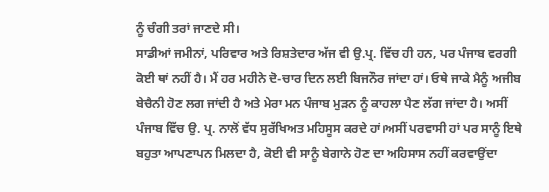ਨੂੰ ਚੰਗੀ ਤਰਾਂ ਜਾਣਦੇ ਸੀ।
ਸਾਡੀਆਂ ਜਮੀਨਾਂ, ਪਰਿਵਾਰ ਅਤੇ ਰਿਸ਼ਤੇਦਾਰ ਅੱਜ ਵੀ ਉ.ਪ੍ਰ. ਵਿੱਚ ਹੀ ਹਨ, ਪਰ ਪੰਜਾਬ ਵਰਗੀ ਕੋਈ ਥਾਂ ਨਹੀਂ ਹੈ। ਮੈਂ ਹਰ ਮਹੀਨੇ ਦੋ-ਚਾਰ ਦਿਨ ਲਈ ਬਿਜਨੌਰ ਜਾਂਦਾ ਹਾਂ। ਓਥੇ ਜਾਕੇ ਮੈਨੂੰ ਅਜੀਬ ਬੇਚੈਨੀ ਹੋਣ ਲਗ ਜਾਂਦੀ ਹੈ ਅਤੇ ਮੇਰਾ ਮਨ ਪੰਜਾਬ ਮੁੜਨ ਨੂੰ ਕਾਹਲਾ ਪੈਣ ਲੱਗ ਜਾਂਦਾ ਹੈ। ਅਸੀਂ ਪੰਜਾਬ ਵਿੱਚ ਉ. ਪ੍ਰ. ਨਾਲੋਂ ਵੱਧ ਸੁਰੱਖਿਅਤ ਮਹਿਸੂਸ ਕਰਦੇ ਹਾਂ।ਅਸੀਂ ਪਰਵਾਸੀ ਹਾਂ ਪਰ ਸਾਨੂੰ ਇਥੇ ਬਹੁਤਾ ਆਪਣਾਪਨ ਮਿਲਦਾ ਹੈ, ਕੋਈ ਵੀ ਸਾਨੂੰ ਬੇਗਾਨੇ ਹੋਣ ਦਾ ਅਹਿਸਾਸ ਨਹੀਂ ਕਰਵਾਉਂਦਾ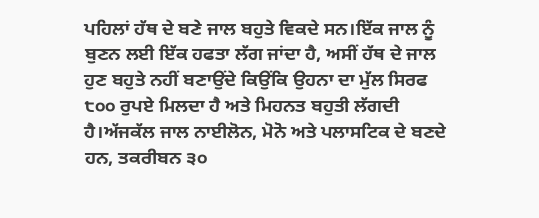ਪਹਿਲਾਂ ਹੱਥ ਦੇ ਬਣੇ ਜਾਲ ਬਹੁਤੇ ਵਿਕਦੇ ਸਨ।ਇੱਕ ਜਾਲ ਨੂੰ ਬੁਣਨ ਲਈ ਇੱਕ ਹਫਤਾ ਲੱਗ ਜਾਂਦਾ ਹੈ, ਅਸੀਂ ਹੱਥ ਦੇ ਜਾਲ ਹੁਣ ਬਹੁਤੇ ਨਹੀਂ ਬਣਾਉਂਦੇ ਕਿਉਂਕਿ ਉਹਨਾ ਦਾ ਮੁੱਲ ਸਿਰਫ ੮੦੦ ਰੁਪਏ ਮਿਲਦਾ ਹੈ ਅਤੇ ਮਿਹਨਤ ਬਹੁਤੀ ਲੱਗਦੀ ਹੈ।ਅੱਜਕੱਲ ਜਾਲ ਨਾਈਲੋਨ, ਮੋਨੋ ਅਤੇ ਪਲਾਸਟਿਕ ਦੇ ਬਣਦੇ ਹਨ, ਤਕਰੀਬਨ ੩੦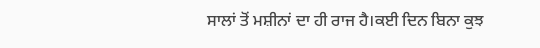ਸਾਲਾਂ ਤੋਂ ਮਸ਼ੀਨਾਂ ਦਾ ਹੀ ਰਾਜ ਹੈ।ਕਈ ਦਿਨ ਬਿਨਾ ਕੁਝ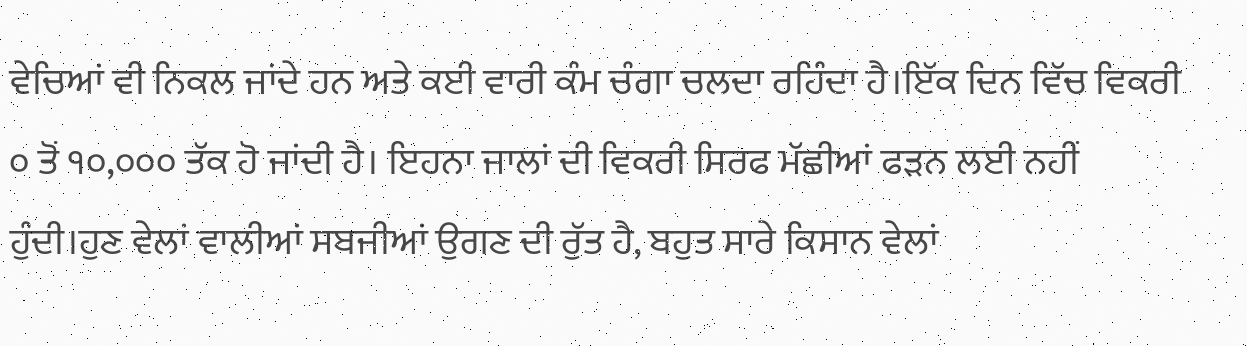ਵੇਚਿਆਂ ਵੀ ਨਿਕਲ ਜਾਂਦੇ ਹਨ ਅਤੇ ਕਈ ਵਾਰੀ ਕੰਮ ਚੰਗਾ ਚਲਦਾ ਰਹਿੰਦਾ ਹੈ।ਇੱਕ ਦਿਨ ਵਿੱਚ ਵਿਕਰੀ ੦ ਤੋਂ ੧੦,੦੦੦ ਤੱਕ ਹੋ ਜਾਂਦੀ ਹੈ। ਇਹਨਾ ਜਾਲਾਂ ਦੀ ਵਿਕਰੀ ਸਿਰਫ ਮੱਛੀਆਂ ਫੜਨ ਲਈ ਨਹੀਂ ਹੁੰਦੀ।ਹੁਣ ਵੇਲਾਂ ਵਾਲੀਆਂ ਸਬਜੀਆਂ ਉਗਣ ਦੀ ਰੁੱਤ ਹੈ, ਬਹੁਤ ਸਾਰੇ ਕਿਸਾਨ ਵੇਲਾਂ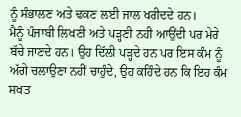ਨੂੰ ਸੰਭਾਲਣ ਅਤੇ ਢਕਣ ਲਈ ਜਾਲ ਖਰੀਦਦੇ ਹਨ।
ਮੈਨੂੰ ਪੰਜਾਬੀ ਲਿਖਣੀ ਅਤੇ ਪੜ੍ਹਣੀ ਨਹੀ ਆਉਂਦੀ ਪਰ ਮੇਰੇ ਬੱਚੇ ਜਾਣਦੇ ਹਨ। ਉਹ ਦਿੱਲੀ ਪੜ੍ਹਦੇ ਹਨ ਪਰ ਇਸ ਕੰਮ ਨੂੰ ਅੱਗੇ ਚਲਾਉਣਾ ਨਹੀਂ ਚਾਹੁੰਦੇ, ਉਹ ਕਹਿੰਦੇ ਹਨ ਕਿ ਇਹ ਕੰਮ ਸਖਤ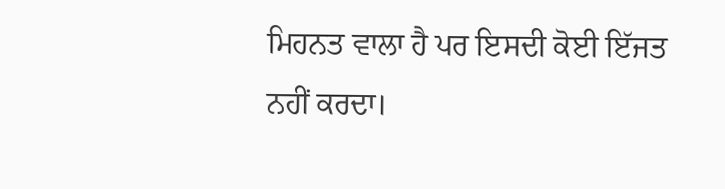ਮਿਹਨਤ ਵਾਲਾ ਹੈ ਪਰ ਇਸਦੀ ਕੋਈ ਇੱਜਤ ਨਹੀਂ ਕਰਦਾ।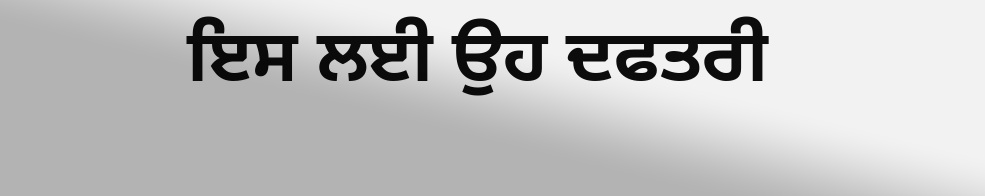ਇਸ ਲਈ ਉਹ ਦਫਤਰੀ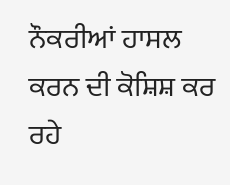ਨੌਕਰੀਆਂ ਹਾਸਲ ਕਰਨ ਦੀ ਕੋਸ਼ਿਸ਼ ਕਰ ਰਹੇ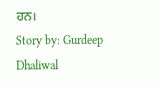ਹਨ।
Story by: Gurdeep Dhaliwal